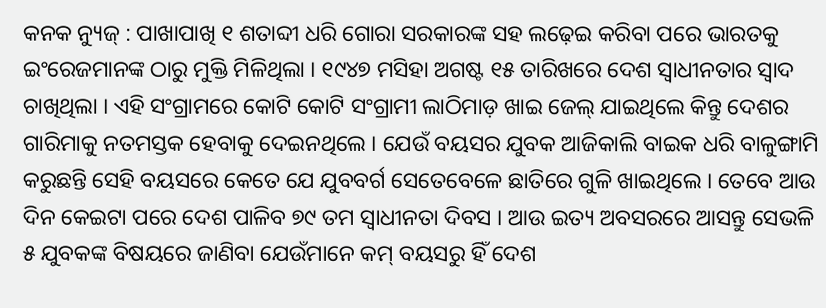କନକ ନ୍ୟୁଜ୍ : ପାଖାପାଖି ୧ ଶତାବ୍ଦୀ ଧରି ଗୋରା ସରକାରଙ୍କ ସହ ଲଢ଼େଇ କରିବା ପରେ ଭାରତକୁ ଇଂରେଜମାନଙ୍କ ଠାରୁ ମୁକ୍ତି ମିଳିଥିଲା । ୧୯୪୭ ମସିହା ଅଗଷ୍ଟ ୧୫ ତାରିଖରେ ଦେଶ ସ୍ବାଧୀନତାର ସ୍ବାଦ ଚାଖିଥିଲା । ଏହି ସଂଗ୍ରାମରେ କୋଟି କୋଟି ସଂଗ୍ରାମୀ ଲାଠିମାଡ଼ ଖାଇ ଜେଲ୍ ଯାଇଥିଲେ କିନ୍ତୁ ଦେଶର ଗାରିମାକୁ ନତମସ୍ତକ ହେବାକୁ ଦେଇନଥିଲେ । ଯେଉଁ ବୟସର ଯୁବକ ଆଜିକାଲି ବାଇକ ଧରି ବାଳୁଙ୍ଗାମି କରୁଛନ୍ତି ସେହି ବୟସରେ କେତେ ଯେ ଯୁବବର୍ଗ ସେତେବେଳେ ଛାତିରେ ଗୁଳି ଖାଇଥିଲେ । ତେବେ ଆଉ ଦିନ କେଇଟା ପରେ ଦେଶ ପାଳିବ ୭୯ ତମ ସ୍ବାଧୀନତା ଦିବସ । ଆଉ ଇତ୍ୟ ଅବସରରେ ଆସନ୍ତୁ ସେଭଳି ୫ ଯୁବକଙ୍କ ବିଷୟରେ ଜାଣିବା ଯେଉଁମାନେ କମ୍ ବୟସରୁ ହିଁ ଦେଶ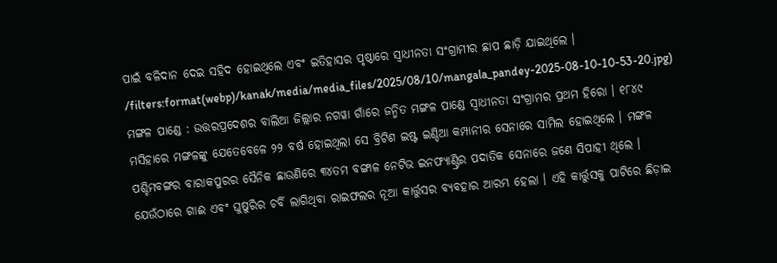ପାଇଁ ବଳିଦାନ ଦେଇ ସହିଦ ହୋଇଥିଲେ ଏବଂ ଇତିହାସର ପୃଷ୍ଠାରେ ସ୍ବାଧୀନତା ସଂଗ୍ରାମୀର ଛାପ ଛାଡ଼ି ଯାଇଥିଲେ ।
/filters:format(webp)/kanak/media/media_files/2025/08/10/mangala_pandey-2025-08-10-10-53-20.jpg)
ମଙ୍ଗଳ ପାଣ୍ଡେ : ଉତ୍ତରପ୍ରଦେଶର ବାଲିଆ ଜିଲ୍ଲାର ନଗୱା ଗାଁରେ ଜନ୍ମିତ ମଙ୍ଗଳ ପାଣ୍ଡେ ସ୍ୱାଧୀନତା ସଂଗ୍ରାମର ପ୍ରଥମ ହିରୋ । ୧୮୪୯ ମସିହାରେ ମଙ୍ଗଳଙ୍କୁ ଯେତେବେଳେ ୨୨ ବର୍ଷ ହୋଇଥିଲା ସେ ବ୍ରିଟିଶ ଇଷ୍ଟ ଇଣ୍ଡିଆ କମ୍ପାନୀର ସେନାରେ ସାମିଲ ହୋଇଥିଲେ । ମଙ୍ଗଳ ପଶ୍ଚିମବଙ୍ଗର ବାରାକପୁରର ସୈନିକ ଛାଉଣିରେ ୩୪ତମ ବଙ୍ଗାଳ ନେଟିଭ ଇନଫ୍ୟାଣ୍ଟ୍ରିର ପଦାତିକ ସେନାରେ ଜଣେ ସିପାହୀ ଥିଲେ । ଯେଉଁଠାରେ ଗାଈ ଏବଂ ଘୁଷୁରିର ଚର୍ବି ଲାଗିଥିବା ରାଇଫଲର ନୂଆ କାର୍ତ୍ତୁସର ବ୍ୟବହାର ଆରମ୍ଭ ହେଲା । ଏହି କାର୍ତ୍ତୁସକୁ ପାଟିରେ ଛିଡ଼ାଇ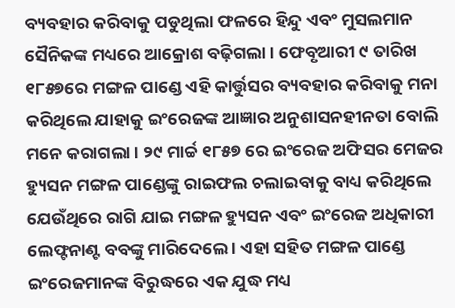ବ୍ୟବହାର କରିବାକୁ ପଡୁଥିଲା ଫଳରେ ହିନ୍ଦୁ ଏବଂ ମୁସଲମାନ ସୈନିକଙ୍କ ମଧ୍ୟରେ ଆକ୍ରୋଶ ବଢ଼ିଗଲା । ଫେବୃଆରୀ ୯ ତାରିଖ ୧୮୫୭ରେ ମଙ୍ଗଳ ପାଣ୍ଡେ ଏହି କାର୍ତ୍ତୁସର ବ୍ୟବହାର କରିବାକୁ ମନା କରିଥିଲେ ଯାହାକୁ ଇଂରେଜଙ୍କ ଆଜ୍ଞାର ଅନୁଶାସନହୀନତା ବୋଲି ମନେ କରାଗଲା । ୨୯ ମାର୍ଚ୍ଚ ୧୮୫୭ ରେ ଇଂରେଜ ଅଫିସର ମେଜର ହ୍ୟୁସନ ମଙ୍ଗଳ ପାଣ୍ଡେଙ୍କୁ ରାଇଫଲ ଚଲାଇବାକୁ ବାଧ୍ୟ କରିଥିଲେ ଯେଉଁଥିରେ ରାଗି ଯାଇ ମଙ୍ଗଳ ହ୍ୟୁସନ ଏବଂ ଇଂରେଜ ଅଧିକାରୀ ଲେଫ୍ଟନାଣ୍ଟ ବବଙ୍କୁ ମାରିଦେଲେ । ଏହା ସହିତ ମଙ୍ଗଳ ପାଣ୍ଡେ ଇଂରେଜମାନଙ୍କ ବିରୁଦ୍ଧରେ ଏକ ଯୁଦ୍ଧ ମଧ୍ୟ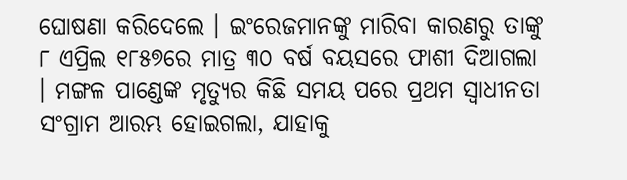ଘୋଷଣା କରିଦେଲେ । ଇଂରେଜମାନଙ୍କୁ ମାରିବା କାରଣରୁ ତାଙ୍କୁ ୮ ଏପ୍ରିଲ ୧୮୫୭ରେ ମାତ୍ର ୩୦ ବର୍ଷ ବୟସରେ ଫାଶୀ ଦିଆଗଲା । ମଙ୍ଗଳ ପାଣ୍ଡେଙ୍କ ମୃତ୍ୟୁର କିଛି ସମୟ ପରେ ପ୍ରଥମ ସ୍ୱାଧୀନତା ସଂଗ୍ରାମ ଆରମ୍ଭ ହୋଇଗଲା, ଯାହାକୁ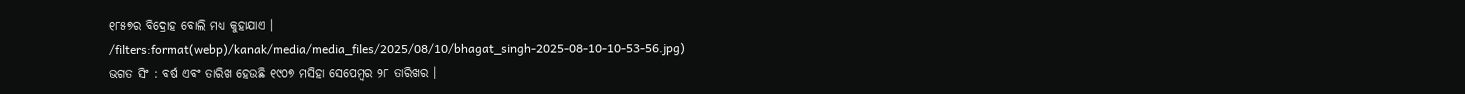୧୮୫୭ର ବିଦ୍ରୋହ ବୋଲି ମଧ୍ୟ କୁହାଯାଏ ।
/filters:format(webp)/kanak/media/media_files/2025/08/10/bhagat_singh-2025-08-10-10-53-56.jpg)
ଭଗତ ସିଂ : ବର୍ଷ ଏବଂ ତାରିଖ ହେଉଛି ୧୯୦୭ ମସିହା ସେପେମ୍ବର ୨୮ ତାରିଖର ।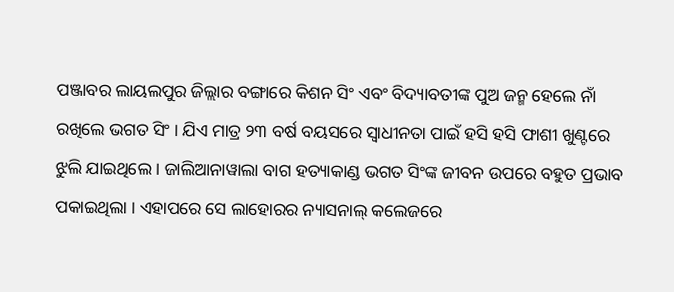ପଞ୍ଜାବର ଲାୟଲପୁର ଜିଲ୍ଲାର ବଙ୍ଗାରେ କିଶନ ସିଂ ଏବଂ ବିଦ୍ୟାବତୀଙ୍କ ପୁଅ ଜନ୍ମ ହେଲେ ନାଁ ରଖିଲେ ଭଗତ ସିଂ । ଯିଏ ମାତ୍ର ୨୩ ବର୍ଷ ବୟସରେ ସ୍ଵାଧୀନତା ପାଇଁ ହସି ହସି ଫାଶୀ ଖୁଣ୍ଟରେ ଝୁଲି ଯାଇଥିଲେ । ଜାଲିଆନାୱାଲା ବାଗ ହତ୍ୟାକାଣ୍ଡ ଭଗତ ସିଂଙ୍କ ଜୀବନ ଉପରେ ବହୁତ ପ୍ରଭାବ ପକାଇଥିଲା । ଏହାପରେ ସେ ଲାହୋରର ନ୍ୟାସନାଲ୍ କଲେଜରେ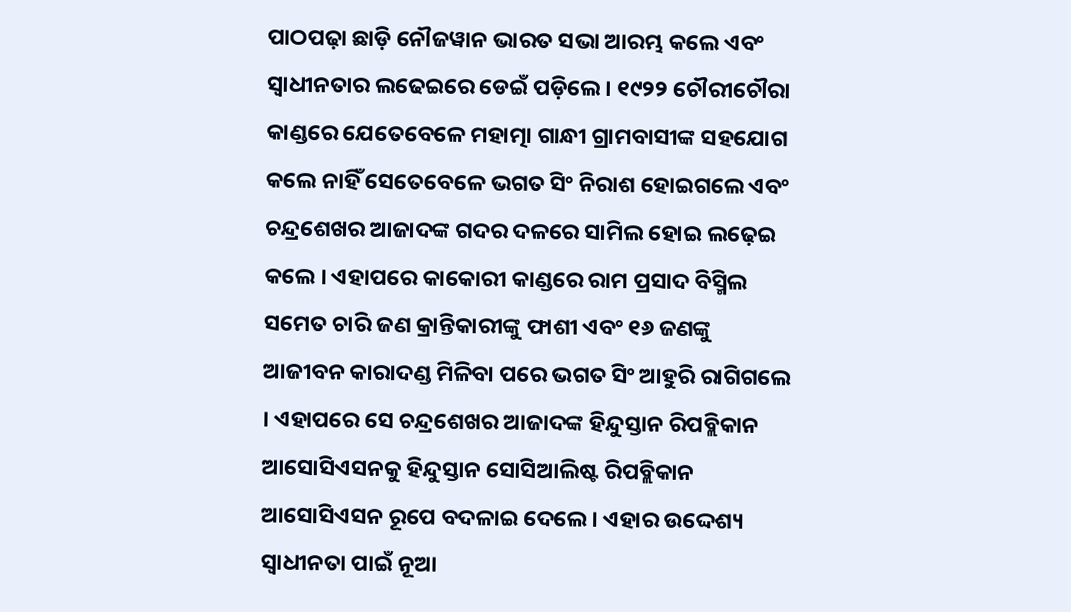ପାଠପଢ଼ା ଛାଡ଼ି ନୌଜୱାନ ଭାରତ ସଭା ଆରମ୍ଭ କଲେ ଏବଂ ସ୍ଵାଧୀନତାର ଲଢେଇରେ ଡେଇଁ ପଡ଼ିଲେ । ୧୯୨୨ ଚୌରୀଚୌରା କାଣ୍ଡରେ ଯେତେବେଳେ ମହାତ୍ମା ଗାନ୍ଧୀ ଗ୍ରାମବାସୀଙ୍କ ସହଯୋଗ କଲେ ନାହିଁ ସେତେବେଳେ ଭଗତ ସିଂ ନିରାଶ ହୋଇଗଲେ ଏବଂ ଚନ୍ଦ୍ରଶେଖର ଆଜାଦଙ୍କ ଗଦର ଦଳରେ ସାମିଲ ହୋଇ ଲଢ଼େଇ କଲେ । ଏହାପରେ କାକୋରୀ କାଣ୍ଡରେ ରାମ ପ୍ରସାଦ ବିସ୍ମିଲ ସମେତ ଚାରି ଜଣ କ୍ରାନ୍ତିକାରୀଙ୍କୁ ଫାଶୀ ଏବଂ ୧୬ ଜଣଙ୍କୁ ଆଜୀବନ କାରାଦଣ୍ଡ ମିଳିବା ପରେ ଭଗତ ସିଂ ଆହୁରି ରାଗିଗଲେ । ଏହାପରେ ସେ ଚନ୍ଦ୍ରଶେଖର ଆଜାଦଙ୍କ ହିନ୍ଦୁସ୍ତାନ ରିପବ୍ଲିକାନ ଆସୋସିଏସନକୁ ହିନ୍ଦୁସ୍ତାନ ସୋସିଆଲିଷ୍ଟ ରିପବ୍ଲିକାନ ଆସୋସିଏସନ ରୂପେ ବଦଳାଇ ଦେଲେ । ଏହାର ଉଦ୍ଦେଶ୍ୟ ସ୍ଵାଧୀନତା ପାଇଁ ନୂଆ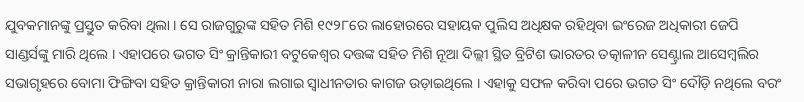ଯୁବକମାନଙ୍କୁ ପ୍ରସ୍ତୁତ କରିବା ଥିଲା । ସେ ରାଜଗୁରୁଙ୍କ ସହିତ ମିଶି ୧୯୨୮ରେ ଲାହୋରରେ ସହାୟକ ପୁଲିସ ଅଧିକ୍ଷକ ରହିଥିବା ଇଂରେଜ ଅଧିକାରୀ ଜେପି ସାଣ୍ଡର୍ସଙ୍କୁ ମାରି ଥିଲେ । ଏହାପରେ ଭଗତ ସିଂ କ୍ରାନ୍ତିକାରୀ ବଟୁକେଶ୍ୱର ଦତ୍ତଙ୍କ ସହିତ ମିଶି ନୂଆ ଦିଲ୍ଲୀ ସ୍ଥିତ ବ୍ରିଟିଶ ଭାରତର ତତ୍କାଳୀନ ସେଣ୍ଟ୍ରାଲ ଆସେମ୍ବଲିର ସଭାଗୃହରେ ବୋମା ଫିଙ୍ଗିବା ସହିତ କ୍ରାନ୍ତିକାରୀ ନାରା ଲଗାଇ ସ୍ଵାଧୀନତାର କାଗଜ ଉଡ଼ାଇଥିଲେ । ଏହାକୁ ସଫଳ କରିବା ପରେ ଭଗତ ସିଂ ଦୌଡ଼ି ନଥିଲେ ବରଂ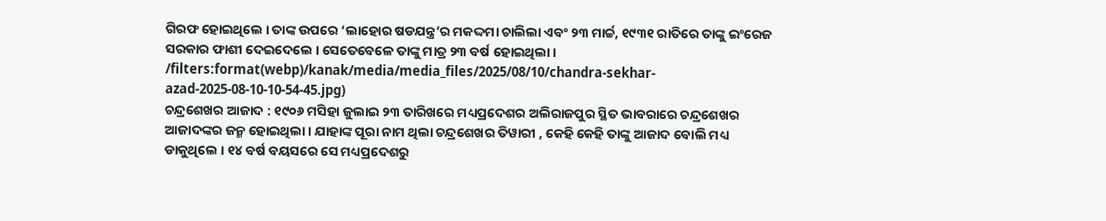ଗିରଫ ହୋଇଥିଲେ । ତାଙ୍କ ଉପରେ ‘ଲାହୋର ଷଡଯନ୍ତ୍ର’ର ମକଦ୍ଦମା ଚାଲିଲା ଏବଂ ୨୩ ମାର୍ଚ୍ଚ, ୧୯୩୧ ରାତିରେ ତାଙ୍କୁ ଇଂରେଜ ସରକାର ଫାଶୀ ଦେଇଦେଲେ । ସେତେବେଳେ ତାଙ୍କୁ ମାତ୍ର ୨୩ ବର୍ଷ ହୋଇଥିଲା ।
/filters:format(webp)/kanak/media/media_files/2025/08/10/chandra-sekhar-azad-2025-08-10-10-54-45.jpg)
ଚନ୍ଦ୍ରଶେଖର ଆଜାଦ : ୧୯୦୬ ମସିହା ଜୁଲାଇ ୨୩ ତାରିଖରେ ମଧ୍ୟପ୍ରଦେଶର ଅଲିରାଜପୁର ସ୍ଥିତ ଭାବରାରେ ଚନ୍ଦ୍ରଶେଖର ଆଜାଦଙ୍କର ଜନ୍ମ ହୋଇଥିଲା । ଯାହାଙ୍କ ପୂରା ନାମ ଥିଲା ଚନ୍ଦ୍ରଶେଖର ତିୱାରୀ , କେହି କେହି ତାଙ୍କୁ ଆଜାଦ ବୋଲି ମଧ୍ୟ ଡାକୁଥିଲେ । ୧୪ ବର୍ଷ ବୟସରେ ସେ ମଧ୍ୟପ୍ରଦେଶରୁ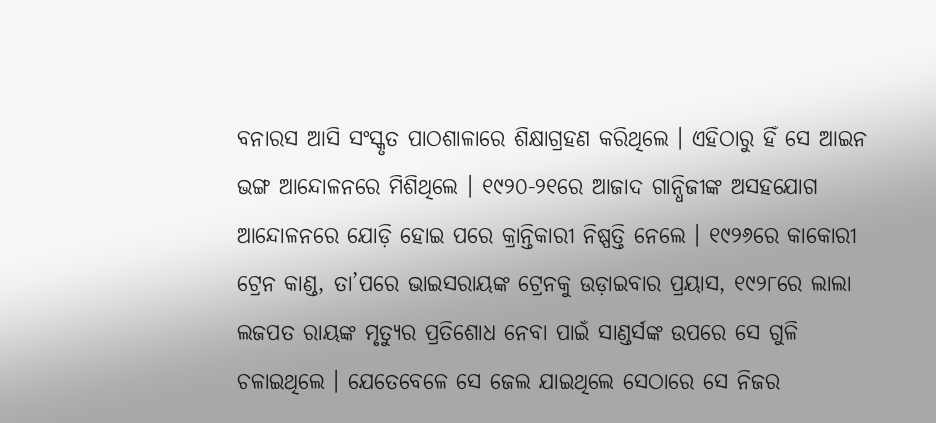ବନାରସ ଆସି ସଂସ୍କୃତ ପାଠଶାଳାରେ ଶିକ୍ଷାଗ୍ରହଣ କରିଥିଲେ । ଏହିଠାରୁ ହିଁ ସେ ଆଇନ ଭଙ୍ଗ ଆନ୍ଦୋଳନରେ ମିଶିଥିଲେ । ୧୯୨୦-୨୧ରେ ଆଜାଦ ଗାନ୍ଧିଜୀଙ୍କ ଅସହଯୋଗ ଆନ୍ଦୋଳନରେ ଯୋଡ଼ି ହୋଇ ପରେ କ୍ରାନ୍ତିକାରୀ ନିଷ୍ପତ୍ତି ନେଲେ । ୧୯୨୬ରେ କାକୋରୀ ଟ୍ରେନ କାଣ୍ଡ, ତା’ପରେ ଭାଇସରାୟଙ୍କ ଟ୍ରେନକୁ ଉଡ଼ାଇବାର ପ୍ରୟାସ, ୧୯୨୮ରେ ଲାଲା ଲଜପତ ରାୟଙ୍କ ମୃତ୍ୟୁର ପ୍ରତିଶୋଧ ନେବା ପାଇଁ ସାଣ୍ଡର୍ସଙ୍କ ଉପରେ ସେ ଗୁଳି ଚଳାଇଥିଲେ । ଯେତେବେଳେ ସେ ଜେଲ ଯାଇଥିଲେ ସେଠାରେ ସେ ନିଜର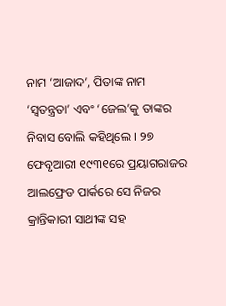ନାମ ‘ଆଜାଦ’, ପିତାଙ୍କ ନାମ ‘ସ୍ଵତନ୍ତ୍ରତା’ ଏବଂ ‘ଜେଲ’କୁ ତାଙ୍କର ନିବାସ ବୋଲି କହିଥିଲେ । ୨୭ ଫେବୃଆରୀ ୧୯୩୧ରେ ପ୍ରୟାଗରାଜର ଆଲଫ୍ରେଡ ପାର୍କରେ ସେ ନିଜର କ୍ରାନ୍ତିକାରୀ ସାଥୀଙ୍କ ସହ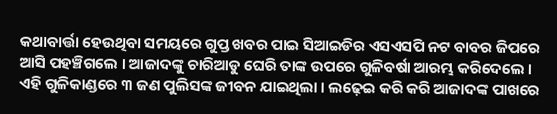କଥାବାର୍ତ୍ତା ହେଉଥିବା ସମୟରେ ଗୁପ୍ତ ଖବର ପାଇ ସିଆଇଡିର ଏସଏସପି ନଟ ବାବର ଜିପରେ ଆସି ପହଞ୍ଚିଗଲେ । ଆଜାଦଙ୍କୁ ଚାରିଆଡୁ ଘେରି ତାଙ୍କ ଉପରେ ଗୁଳିବର୍ଷା ଆରମ୍ଭ କରିଦେଲେ । ଏହି ଗୁଳିକାଣ୍ଡରେ ୩ ଜଣ ପୁଲିସଙ୍କ ଜୀବନ ଯାଇଥିଲା । ଲଢ଼େଇ କରି କରି ଆଜାଦଙ୍କ ପାଖରେ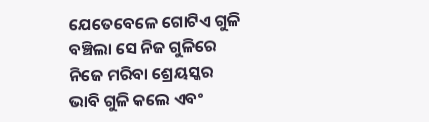ଯେତେବେଳେ ଗୋଟିଏ ଗୁଳି ବଞ୍ଚିଲା ସେ ନିଜ ଗୁଳିରେ ନିଜେ ମରିବା ଶ୍ରେୟସ୍କର ଭାବି ଗୁଳି କଲେ ଏବଂ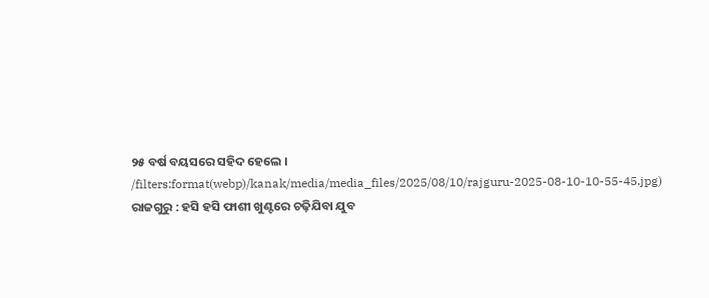୨୫ ବର୍ଷ ବୟସରେ ସହିଦ ହେଲେ ।
/filters:format(webp)/kanak/media/media_files/2025/08/10/rajguru-2025-08-10-10-55-45.jpg)
ରାଜଗୁରୁ : ହସି ହସି ଫାଶୀ ଖୁଣ୍ଟରେ ଚଢ଼ିଯିବା ଯୁବ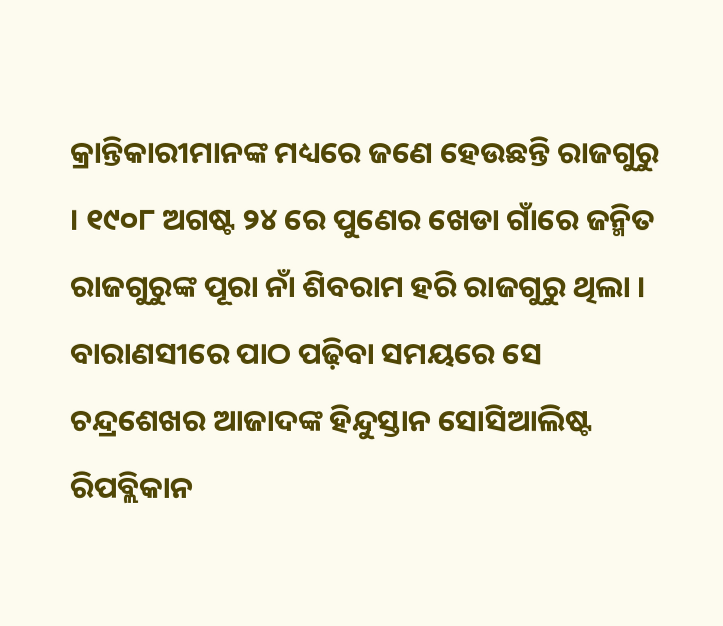କ୍ରାନ୍ତିକାରୀମାନଙ୍କ ମଧ୍ୟରେ ଜଣେ ହେଉଛନ୍ତି ରାଜଗୁରୁ । ୧୯୦୮ ଅଗଷ୍ଟ ୨୪ ରେ ପୁଣେର ଖେଡା ଗାଁରେ ଜନ୍ମିତ ରାଜଗୁରୁଙ୍କ ପୂରା ନାଁ ଶିବରାମ ହରି ରାଜଗୁରୁ ଥିଲା । ବାରାଣସୀରେ ପାଠ ପଢ଼ିବା ସମୟରେ ସେ ଚନ୍ଦ୍ରଶେଖର ଆଜାଦଙ୍କ ହିନ୍ଦୁସ୍ତାନ ସୋସିଆଲିଷ୍ଟ ରିପବ୍ଲିକାନ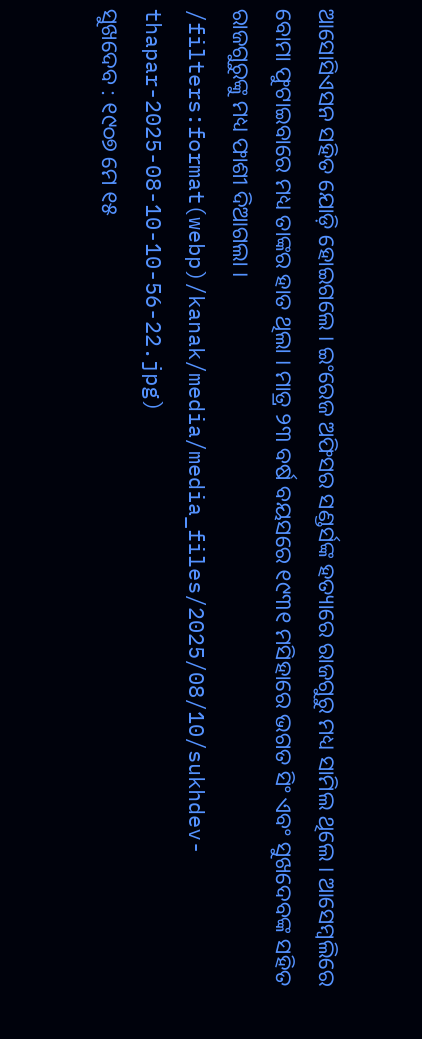ଆସୋସିଏସନ ସହିତ ଯୋଡ଼ି ହୋଇଗଲେ । ଇଂରେଜ ଅଫିସର ସଣ୍ଡର୍ସଙ୍କ ହତ୍ୟାରେ ରାଜଗୁରୁ ମଧ୍ୟ ସାମିଲ ଥିଲେ । ଆସେମ୍ବଲିରେ ବୋମା ଫୁଟାଇବାରେ ମଧ୍ୟ ତାଙ୍କର ହାତ ଥିଲା । ମାତ୍ର ୨୩ ବର୍ଷ ବୟସରେ ୧୯୩୧ ମସିହାରେ ଭଗତ ସିଂ ଏବଂ ସୁଖଦେବଙ୍କ ସହିତ ରାଜଗୁରୁଙ୍କୁ ମଧ୍ୟ ଫାଶୀ ଦିଆଗଲା ।
/filters:format(webp)/kanak/media/media_files/2025/08/10/sukhdev-thapar-2025-08-10-10-56-22.jpg)
ସୁଖଦେବ : ୧୯୦୭ ମେ ୧୫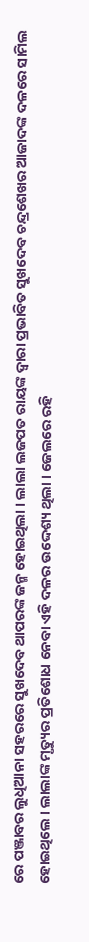ରେ ପଞ୍ଜାବର ଲୁଧିଆନା ସହରରେ ସୁଖଦେବ ଥାପରଙ୍କ ଜନ୍ମ ହୋଇଥିଲା । ଲାଲା ଲଜପତ ରାୟଙ୍କ ଦ୍ଵାରା ପ୍ରଭାବିତ ସୁଖଦେବ ଚନ୍ଦ୍ରଶେଖର ଆଜାଦଙ୍କ ଦଳରେ ସାମିଲ ହୋଇଥିଲେ । ଲାଲାଙ୍କ ମୃତ୍ୟୁର ପ୍ରତିଶୋଧ ନେବା ଏହି ଦଳର ଉଦ୍ଦେଶ୍ୟ ଥିଲା । ଜେଲରେ ରହି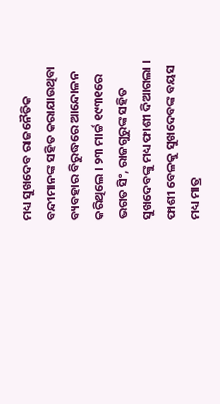ମଧ୍ୟ ସୁଖଦେବ ରାଜନୈତିକ ବନ୍ଦୀମାନଙ୍କ ସହିତ କରାଯାଉଥିବା ବ୍ୟବହାର ବିରୁଦ୍ଧରେ ଆନ୍ଦୋଳନ କରିଥିଲେ । ୨୩ ମାର୍ଚ୍ଚ ୧୯୩୧ରେ ଭଗତ ସିଂ, ରାଜଗୁରୁଙ୍କ ସହିତ ସୁଖଦେବଙ୍କୁ ମଧ୍ୟ ଫାଶୀ ଦିଆଗଲା । ଫାଶୀ ବେଳକୁ ସୁଖଦେବଙ୍କ ବୟସ ମଧ୍ୟ ମାତ୍ର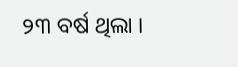୨୩ ବର୍ଷ ଥିଲା ।